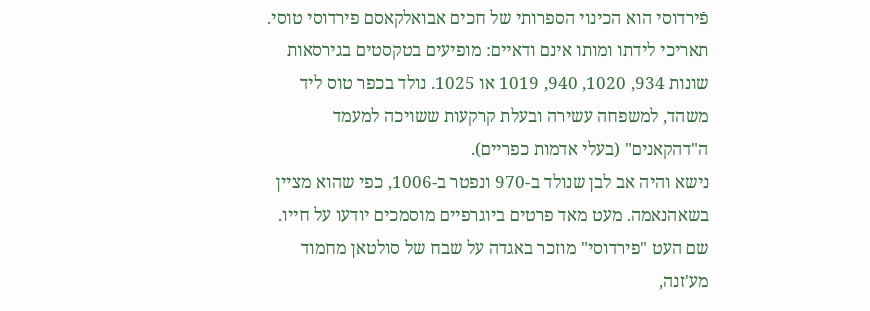פֿירדוסי הוא הכינוי הספרותי של חכים אבואלקאסם פירדוסי טוסי. תאריכי לידתו ומותו אינם ודאיים: מופיעים בטקסטים בגירסאות שונות 934, 1020, 940, 1019 או 1025. נולד בכפר טוס ליד משהד, למשפחה עשירה ובעלת קרקעות ששויכה למעמד ה"דהקאנים" (בעלי אדמות כפריים).
נישא והיה אב לבן שנולד ב-970 ונפטר ב-1006, כפי שהוא מציין בשאהנאמה. מעט מאד פרטים ביוגרפיים מוסמכים יודעו על חייו. שם העט "פירדוסי" מוזכר באגדה על שבח של סולטאן מחמוד מע'זנה,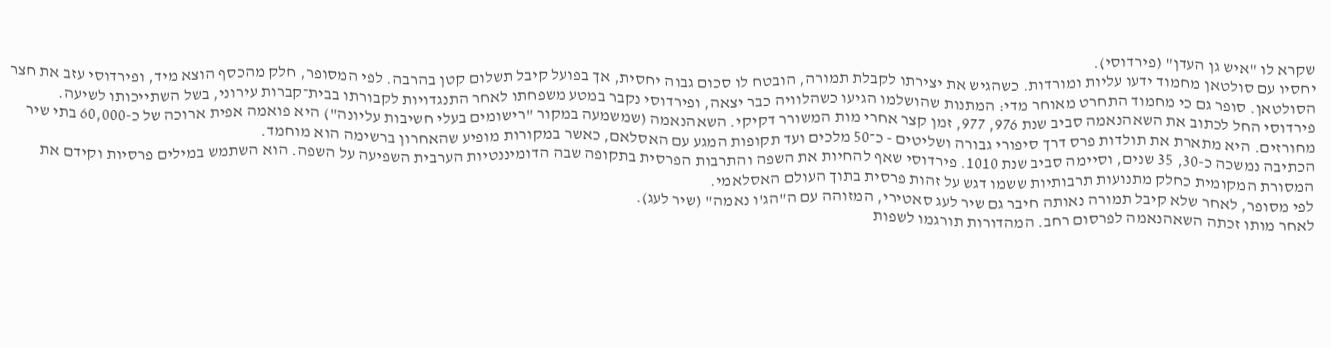שקרא לו "איש גן העדן" (פירדוסי).
יחסיו עם סולטאן מחמוד ידעו עליות ומורדות. כשהגיש את יצירתו לקבלת תמורה, הובטח לו סכום גבוה יחסית, אך בפועל קיבל תשלום קטן בהרבה. לפי המסופר, חלק מהכסף הוצא מיד, ופירדוסי עזב את חצר הסולטאן. סופר גם כי מחמוד התחרט מאוחר מדי: המתנות שהושלמו הגיעו כשהלוויה כבר יצאה, ופירדוסי נקבר במטע משפחתו לאחר התנגדויות לקבורתו בבית־קברות עירוני, בשל השתייכותו לשיעה.
פירדוסי החל לכתוב את השאהנאמה סביב שנת 976, 977, זמן קצר אחרי מות המשורר דקיקי. השאהנאמה (שמשמעה במקור "רישומים בעלי חשיבות עליונה") היא פואמה אפית ארוכה של כ-60,000 בתי שיר מחורזים. היא מתארת את תולדות פרס דרך סיפורי גבורה ושליטים - כ־50 מלכים ועד תקופות המגע עם האסלאם, כאשר במקורות מופיע שהאחרון ברשימה הוא מוחמד.
הכתיבה נמשכה כ-30, 35 שנים, וסיימה סביב שנת 1010. פירדוסי שאף להחיות את השפה והתרבות הפרסית בתקופה שבה הדומיננטיות הערבית השפיעה על השפה. הוא השתמש במילים פרסיות וקידם את המסורת המקומית כחלק מתנועות תרבותיות ששמו דגש על זהות פרסית בתוך העולם האסלאמי.
לפי מסופר, לאחר שלא קיבל תמורה נאותה חיבר גם שיר לעג סאטירי, המזוהה עם ה"הג'ו נאמה" (שיר לעג).
לאחר מותו זכתה השאהנאמה לפרסום רחב. המהדורות תורגמו לשפות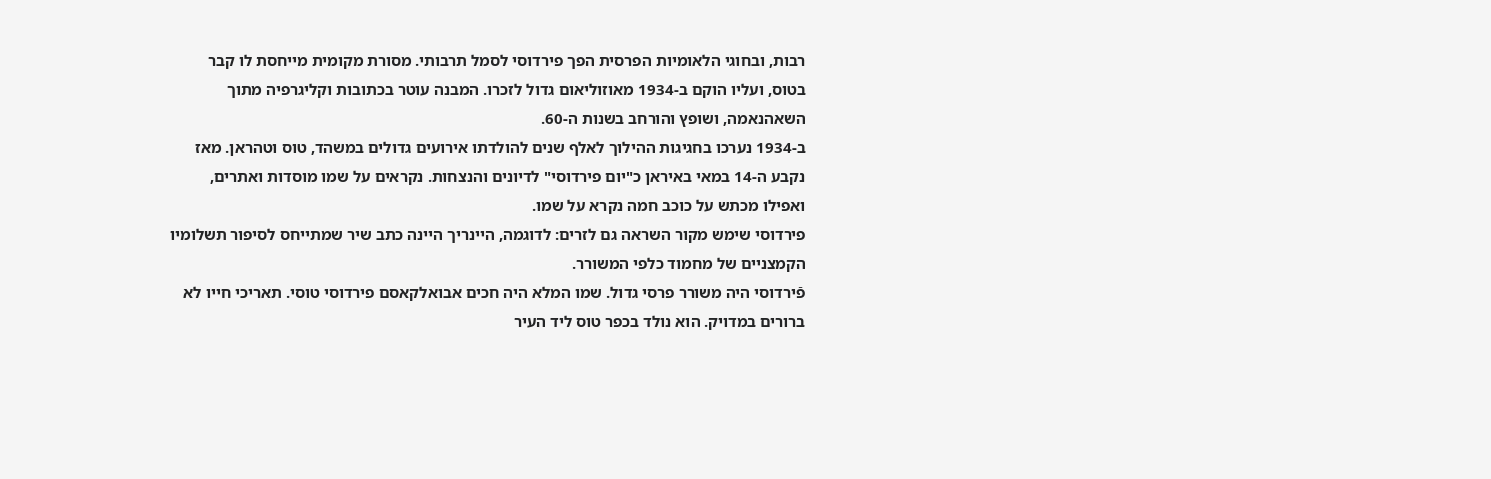רבות, ובחוגי הלאומיות הפרסית הפך פירדוסי לסמל תרבותי. מסורת מקומית מייחסת לו קבר בטוס, ועליו הוקם ב-1934 מאוזוליאום גדול לזכרו. המבנה עוטר בכתובות וקליגרפיה מתוך השאהנאמה, ושופץ והורחב בשנות ה-60.
ב-1934 נערכו בחגיגות ההילוך לאלף שנים להולדתו אירועים גדולים במשהד, טוס וטהראן. מאז נקבע ה-14 במאי באיראן כ"יום פירדוסי" לדיונים והנצחות. נקראים על שמו מוסדות ואתרים, ואפילו מכתש על כוכב חמה נקרא על שמו.
פירדוסי שימש מקור השראה גם לזרים: לדוגמה, היינריך היינה כתב שיר שמתייחס לסיפור תשלומיו הקמצניים של מחמוד כלפי המשורר.
פֿירדוסי היה משורר פרסי גדול. שמו המלא היה חכים אבואלקאסם פירדוסי טוסי. תאריכי חייו לא ברורים במדויק. הוא נולד בכפר טוס ליד העיר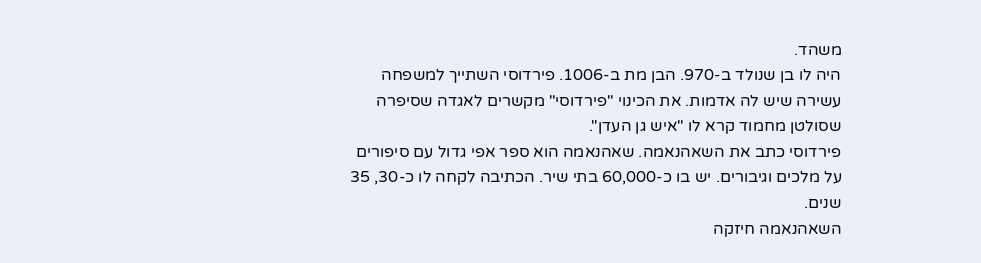משהד.
היה לו בן שנולד ב-970. הבן מת ב-1006. פירדוסי השתייך למשפחה עשירה שיש לה אדמות. את הכינוי "פירדוסי" מקשרים לאגדה שסיפרה שסולטן מחמוד קרא לו "איש גן העדן".
פירדוסי כתב את השאהנאמה. שאהנאמה הוא ספר אפי גדול עם סיפורים על מלכים וגיבורים. יש בו כ-60,000 בתי שיר. הכתיבה לקחה לו כ-30, 35 שנים.
השאהנאמה חיזקה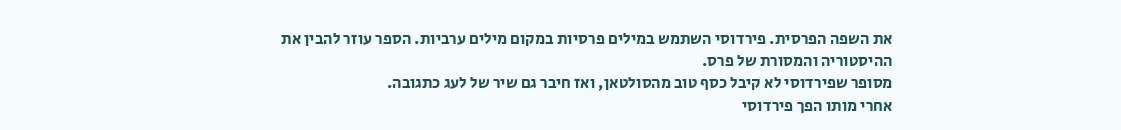את השפה הפרסית. פירדוסי השתמש במילים פרסיות במקום מילים ערביות. הספר עוזר להבין את ההיסטוריה והמסורת של פרס.
מסופר שפירדוסי לא קיבל כסף טוב מהסולטאן, ואז חיבר גם שיר של לעג כתגובה.
אחרי מותו הפך פירדוסי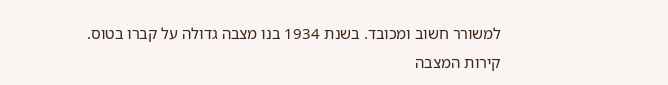למשורר חשוב ומכובד. בשנת 1934 בנו מצבה גדולה על קברו בטוס. קירות המצבה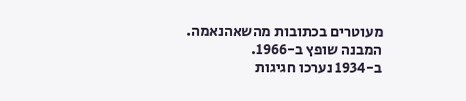מעוטרים בכתובות מהשאהנאמה. המבנה שופץ ב-1966.
ב-1934 נערכו חגיגות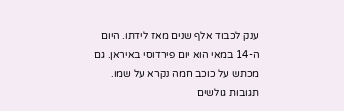ענק לכבוד אלף שנים מאז לידתו. היום ה-14 במאי הוא יום פירדוסי באיראן. גם מכתש על כוכב חמה נקרא על שמו.
תגובות גולשים